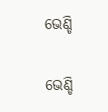ଭେଣ୍ଡି

ଭେଣ୍ଡି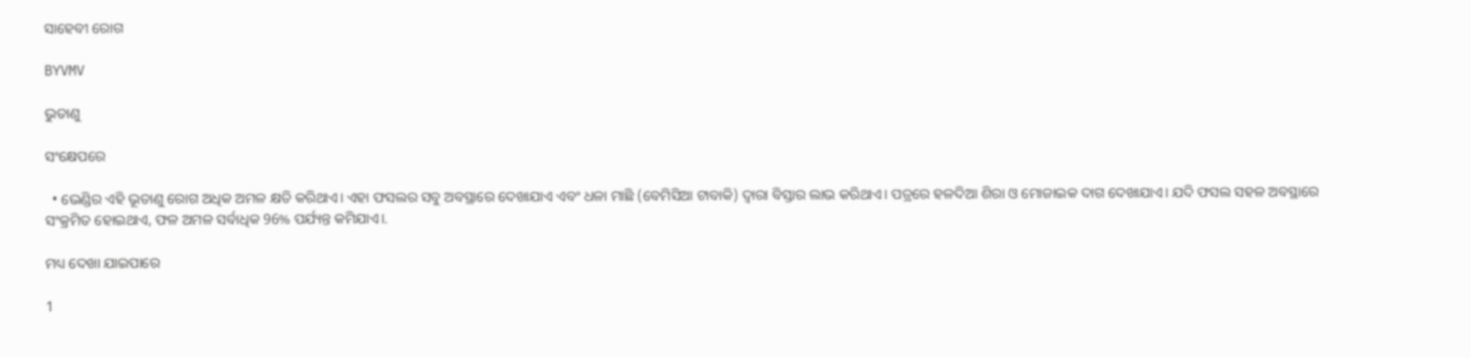ସାହେବୀ ରୋଗ

BYVMV

ଭୁତାଣୁ

ସଂକ୍ଷେପରେ

  • ଭେଣ୍ଡିର ଏହି ଭୂତାଣୁ ରୋଗ ଅଧିକ ଅମଳ କ୍ଷତି କରିଥାଏ। ଏହା ଫସଲର ସବୁ ଅବସ୍ଥାରେ ଦେଖାଯାଏ ଏବଂ ଧଳା ମାଛି (ବେମିସିଆ ଟାବାକି) ଦ୍ଵାରା ବିସ୍ତାର ଲାଭ କରିଥାଏ। ପତ୍ରରେ ହଳଦିଆ ଶିରା ଓ ମୋଜାଇକ ଦାଗ ଦେଖାଯାଏ। ଯଦି ଫସଲ ସହଳ ଅବସ୍ଥାରେ ସଂକ୍ରମିତ ହୋଇଥାଏ, ଫଳ ଅମଳ ସର୍ବାଧିକ 96% ପର୍ଯ୍ୟନ୍ତ କମିଯାଏ।.

ମଧ୍ୟ ଦେଖା ଯାଇପାରେ

1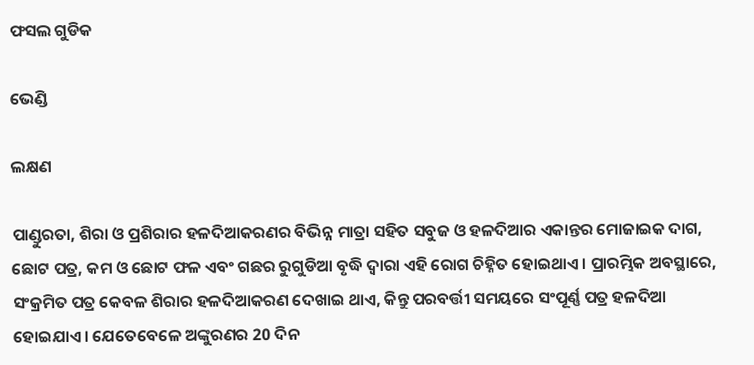ଫସଲ ଗୁଡିକ

ଭେଣ୍ଡି

ଲକ୍ଷଣ

ପାଣ୍ଡୁରତା, ଶିରା ଓ ପ୍ରଶିରାର ହଳଦିଆକରଣର ବିଭିନ୍ନ ମାତ୍ରା ସହିତ ସବୁଜ ଓ ହଳଦିଆର ଏକାନ୍ତର ମୋଜାଇକ ଦାଗ, ଛୋଟ ପତ୍ର, କମ ଓ ଛୋଟ ଫଳ ଏବଂ ଗଛର ରୁଗୁଡିଆ ବୃଦ୍ଧି ଦ୍ଵାରା ଏହି ରୋଗ ଚିହ୍ନିତ ହୋଇଥାଏ। ପ୍ରାରମ୍ଭିକ ଅବସ୍ଥାରେ, ସଂକ୍ରମିତ ପତ୍ର କେବଳ ଶିରାର ହଳଦିଆକରଣ ଦେଖାଇ ଥାଏ, କିନ୍ତୁ ପରବର୍ତ୍ତୀ ସମୟରେ ସଂପୂର୍ଣ୍ଣ ପତ୍ର ହଳଦିଆ ହୋଇଯାଏ। ଯେତେବେଳେ ଅଙ୍କୁରଣର 20 ଦିନ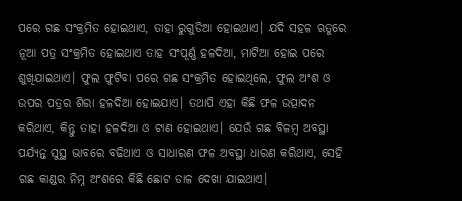ପରେ ଗଛ ସଂକ୍ରମିତ ହୋଇଥାଏ, ତାହା ରୁଗୁଡିଆ ହୋଇଥାଏ। ଯଦି ସହଳ ଋତୁରେ ନୂଆ ପତ୍ର ସଂକ୍ରମିତ ହୋଇଥାଏ ତାହ ସଂପୂର୍ଣ୍ଣ ହଳଦିଆ, ମାଟିଆ ହୋଇ ପରେ ଶୁଖିଯାଇଥାଏ। ଫୁଲ ଫୁଟିବା ପରେ ଗଛ ସଂକ୍ରମିତ ହୋଇଥିଲେ, ଫୁଲ ଅଂଶ ଓ ଉପର ପତ୍ରର ଶିରା ହଳଦିଆ ହୋଇଯାଏ। ତଥାପି ଏହା କିଛି ଫଳ ଉତ୍ପାଦନ କରିଥାଏ, କିନ୍ତୁ ତାହା ହଳଦିଆ ଓ ଟାଣ ହୋଇଥାଏ। ଯେଉଁ ଗଛ ବିଳମ୍ବ ଅବସ୍ଥା ପର୍ଯ୍ୟନ୍ତ ସୁସ୍ଥ ଭାବରେ ବଢିଥାଏ ଓ ସାଧାରଣ ଫଳ ଅବସ୍ଥା ଧାରଣ କରିଥାଏ, ସେହି ଗଛ କାଣ୍ଡର ନିମ୍ନ ଅଂଶରେ କିଛି ଛୋଟ ଡାଳ ଦେଖା ଯାଇଥାଏ।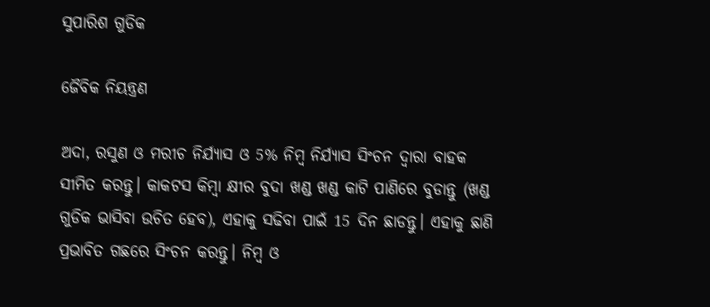ସୁପାରିଶ ଗୁଡିକ

ଜୈବିକ ନିୟନ୍ତ୍ରଣ

ଅଦା, ରସୁଣ ଓ ମରୀଚ ନିର୍ଯ୍ୟାସ ଓ 5% ନିମ୍ବ ନିର୍ଯ୍ୟାସ ସିଂଚନ ଦ୍ଵାରା ବାହକ ସୀମିତ କରନ୍ତୁ। କାକଟସ କିମ୍ବା କ୍ଷୀର ବୁଦା ଖଣ୍ଡ ଖଣ୍ଡ କାଟି ପାଣିରେ ବୁଡାନ୍ତୁ (ଖଣ୍ଡ ଗୁଡିକ ଭାସିବା ଉଚିତ ହେବ), ଏହାକୁ ସଢିବା ପାଇଁ 15 ଦିନ ଛାଡନ୍ତୁ। ଏହାକୁ ଛାଣି ପ୍ରଭାବିତ ଗଛରେ ସିଂଚନ କରନ୍ତୁ। ନିମ୍ବ ଓ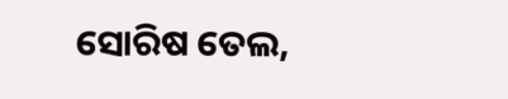ସୋରିଷ ତେଲ,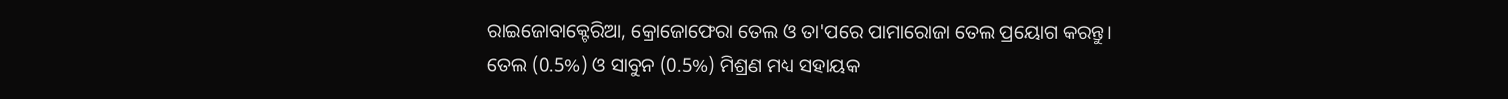ରାଇଜୋବାକ୍ଟେରିଆ, କ୍ରୋଜୋଫେରା ତେଲ ଓ ତା'ପରେ ପାମାରୋଜା ତେଲ ପ୍ରୟୋଗ କରନ୍ତୁ। ତେଲ (0.5%) ଓ ସାବୁନ (0.5%) ମିଶ୍ରଣ ମଧ୍ୟ ସହାୟକ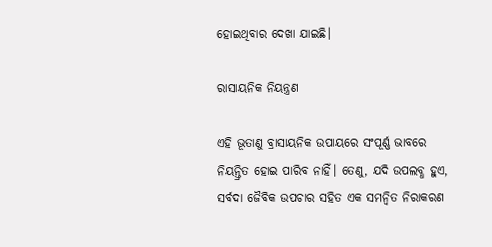ହୋଇଥିବାର ଦେଖା ଯାଇଛି।

ରାସାୟନିକ ନିୟନ୍ତ୍ରଣ

ଏହି ଭୂତାଣୁ ବ୍ରାସାୟନିକ ଉପାୟରେ ସଂପୂର୍ଣ୍ଣ ଭାବରେ ନିୟନ୍ତ୍ରିତ ହୋଇ ପାରିବ ନାହିଁ। ତେଣୁ, ଯଦି ଉପଲବ୍ଧ ହୁଏ, ସର୍ବଦା ଜୈବିକ ଉପଚାର ସହିତ ଏକ ସମନ୍ଵିତ ନିରାକରଣ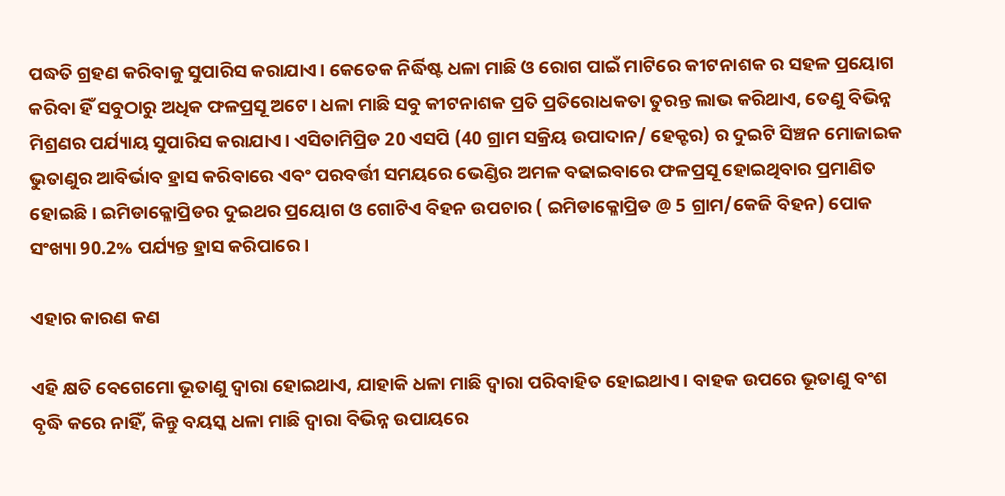ପଦ୍ଧତି ଗ୍ରହଣ କରିବାକୁ ସୁପାରିସ କରାଯାଏ। କେତେକ ନିର୍ଦ୍ଧିଷ୍ଟ ଧଳା ମାଛି ଓ ରୋଗ ପାଇଁ ମାଟିରେ କୀଟନାଶକ ର ସହଳ ପ୍ରୟୋଗ କରିବା ହିଁ ସବୁଠାରୁ ଅଧିକ ଫଳପ୍ରସୂ ଅଟେ। ଧଳା ମାଛି ସବୁ କୀଟନାଶକ ପ୍ରତି ପ୍ରତିରୋଧକତା ତୁରନ୍ତ ଲାଭ କରିଥାଏ, ତେଣୁ ବିଭିନ୍ନ ମିଶ୍ରଣର ପର୍ଯ୍ୟାୟ ସୁପାରିସ କରାଯାଏ। ଏସିତାମିପ୍ରିଡ 20 ଏସପି (40 ଗ୍ରାମ ସକ୍ରିୟ ଉପାଦାନ/ ହେକ୍ଟର) ର ଦୁଇଟି ସିଞ୍ଚନ ମୋଜାଇକ ଭୁତାଣୁର ଆବିର୍ଭାବ ହ୍ରାସ କରିବାରେ ଏବଂ ପରବର୍ତ୍ତୀ ସମୟରେ ଭେଣ୍ଡିର ଅମଳ ବଢାଇବାରେ ଫଳପ୍ରସୂ ହୋଇଥିବାର ପ୍ରମାଣିତ ହୋଇଛି। ଇମିଡାକ୍ଳୋପ୍ରିଡର ଦୁଇଥର ପ୍ରୟୋଗ ଓ ଗୋଟିଏ ବିହନ ଉପଚାର ( ଇମିଡାକ୍ଳୋପ୍ରିଡ @ 5 ଗ୍ରାମ/କେଜି ବିହନ) ପୋକ ସଂଖ୍ୟା 90.2% ପର୍ଯ୍ୟନ୍ତ ହ୍ରାସ କରିପାରେ।

ଏହାର କାରଣ କଣ

ଏହି କ୍ଷତି ବେଗେମୋ ଭୂତାଣୁ ଦ୍ଵାରା ହୋଇଥାଏ, ଯାହାକି ଧଳା ମାଛି ଦ୍ଵାରା ପରିବାହିତ ହୋଇଥାଏ। ବାହକ ଉପରେ ଭୂତାଣୁ ବଂଶ ବୃଦ୍ଧି କରେ ନାହିଁ, କିନ୍ତୁ ବୟସ୍କ ଧଳା ମାଛି ଦ୍ଵାରା ବିଭିନ୍ନ ଉପାୟରେ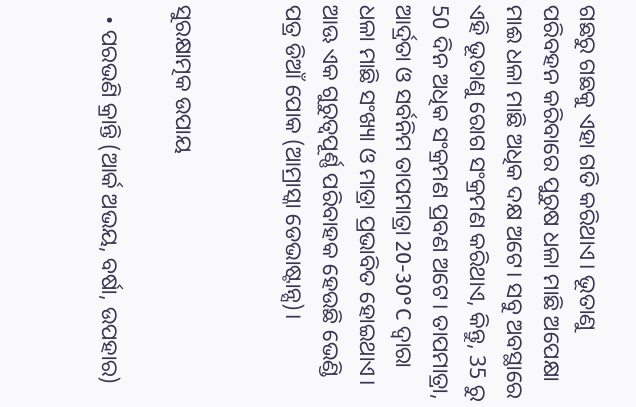ଗଛରୁ ଗଛକୁ ଏହା ଗତି କରିଥାଏ। ଭୂତାଣୁ ପରିବହନ କରିବାରେ ପୁରୁଷ ଧଳା ମାଛି ଅପେକ୍ଷା ମାଈ ଧଳା ମାଛି ଅଧିକ ଦକ୍ଷ ଅଟେ। ସବୁ ଅବସ୍ଥାରେ ଏହି ଭୂତାଣୁ ରୋଗ ସଂକ୍ରମଣ କରିଥାଏ, କିନ୍ତୁ, 35 ରୁ 50 ଦିନ ଅଧିକ ସଂକ୍ରମଣ ପ୍ରବଣ ଅଟେ। ତାପମାତ୍ରା, ଆର୍ଦ୍ରତା ଓ ସର୍ବନିମ ତାପମାତ୍ରା 20-30°C ଦ୍ଵାରା ଧଳା ମାଛି ସଂଖ୍ୟା ଓ ମାତ୍ରା ପ୍ରଭାବିତ ହୋଇଥାଏ। ଆଊ ଏକ ଗୁରୁତ୍ୱପୂର୍ଣ୍ଣ ପରିବାହକ ହେଉଛି ଭେଣ୍ଡି ପତ୍ର ଡିଆଁ ପୋକ (ଆମ୍ରାସ୍କା ଡେଭାଷ୍ଟାନ୍ସ)।


ସୁରକ୍ଷାତ୍ମକ ଉପାୟ

  • ପରଭଣି କ୍ରାନ୍ତି (ଆର୍କ ଅଭୟ, ବର୍ଷା, ଉପହାର)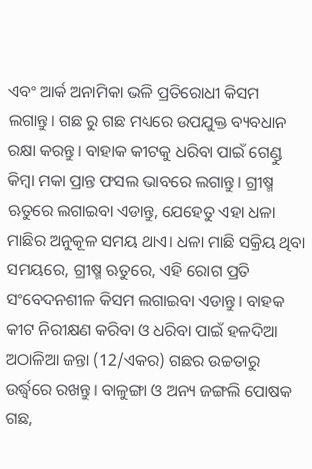ଏବଂ ଆର୍କ ଅନାମିକା ଭଳି ପ୍ରତିରୋଧୀ କିସମ ଲଗାନ୍ତୁ। ଗଛ ରୁ ଗଛ ମଧ୍ୟରେ ଉପଯୁକ୍ତ ବ୍ୟବଧାନ ରକ୍ଷା କରନ୍ତୁ। ବାହାକ କୀଟକୁ ଧରିବା ପାଇଁ ଗେଣ୍ଡୁ କିମ୍ବା ମକା ପ୍ରାନ୍ତ ଫସଲ ଭାବରେ ଲଗାନ୍ତୁ। ଗ୍ରୀଷ୍ମ ଋତୁରେ ଲଗାଇବା ଏଡାନ୍ତୁ, ଯେହେତୁ ଏହା ଧଳା ମାଛିର ଅନୁକୂଳ ସମୟ ଥାଏ। ଧଳା ମାଛି ସକ୍ରିୟ ଥିବା ସମୟରେ, ଗ୍ରୀଷ୍ମ ଋତୁରେ, ଏହି ରୋଗ ପ୍ରତି ସଂବେଦନଶୀଳ କିସମ ଲଗାଇବା ଏଡାନ୍ତୁ। ବାହକ କୀଟ ନିରୀକ୍ଷଣ କରିବା ଓ ଧରିବା ପାଇଁ ହଳଦିଆ ଅଠାଳିଆ ଜନ୍ତା (12/ଏକର) ଗଛର ଉଚ୍ଚତାରୁ ଉର୍ଦ୍ଧ୍ଵରେ ରଖନ୍ତୁ। ବାଳୁଙ୍ଗା ଓ ଅନ୍ୟ ଜଙ୍ଗଲି ପୋଷକ ଗଛ,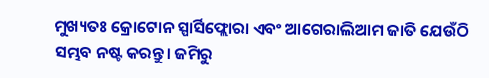ମୁଖ୍ୟତଃ କ୍ରୋଟୋନ ସ୍ପାର୍ସିଫ୍ଲୋରା ଏବଂ ଆଗେରାଲିଆମ ଜାତି ଯେଉଁଠି ସମ୍ଭବ ନଷ୍ଟ କରନ୍ତୁ। ଜମିରୁ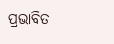ପ୍ରଭାବିତ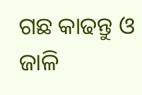ଗଛ କାଢନ୍ତୁ ଓ ଜାଳି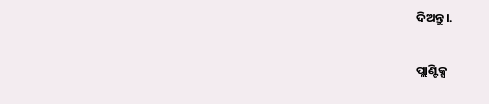ଦିଅନ୍ତୁ।.

ପ୍ଲାଣ୍ଟିକ୍ସ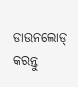ଡାଉନଲୋଡ୍ କରନ୍ତୁ